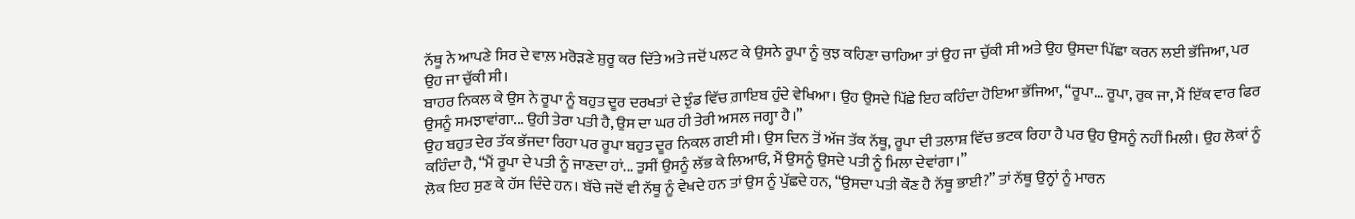ਨੱਥੂ ਨੇ ਆਪਣੇ ਸਿਰ ਦੇ ਵਾਲ਼ ਮਰੋੜਣੇ ਸ਼ੁਰੂ ਕਰ ਦਿੱਤੇ ਅਤੇ ਜਦੋਂ ਪਲਟ ਕੇ ਉਸਨੇ ਰੂਪਾ ਨੂੰ ਕੁਝ ਕਹਿਣਾ ਚਾਹਿਆ ਤਾਂ ਉਹ ਜਾ ਚੁੱਕੀ ਸੀ ਅਤੇ ਉਹ ਉਸਦਾ ਪਿੱਛਾ ਕਰਨ ਲਈ ਭੱਜਿਆ, ਪਰ ਉਹ ਜਾ ਚੁੱਕੀ ਸੀ।
ਬਾਹਰ ਨਿਕਲ ਕੇ ਉਸ ਨੇ ਰੂਪਾ ਨੂੰ ਬਹੁਤ ਦੂਰ ਦਰਖਤਾਂ ਦੇ ਝੁੰਡ ਵਿੱਚ ਗ਼ਾਇਬ ਹੁੰਦੇ ਵੇਖਿਆ। ਉਹ ਉਸਦੇ ਪਿੱਛੇ ਇਹ ਕਹਿੰਦਾ ਹੋਇਆ ਭੱਜਿਆ, “ਰੂਪਾ... ਰੂਪਾ, ਰੁਕ ਜਾ, ਮੈਂ ਇੱਕ ਵਾਰ ਫਿਰ ਉਸਨੂੰ ਸਮਝਾਵਾਂਗਾ... ਉਹੀ ਤੇਰਾ ਪਤੀ ਹੈ, ਉਸ ਦਾ ਘਰ ਹੀ ਤੇਰੀ ਅਸਲ ਜਗ੍ਹਾ ਹੈ।”
ਉਹ ਬਹੁਤ ਦੇਰ ਤੱਕ ਭੱਜਦਾ ਰਿਹਾ ਪਰ ਰੂਪਾ ਬਹੁਤ ਦੂਰ ਨਿਕਲ ਗਈ ਸੀ। ਉਸ ਦਿਨ ਤੋਂ ਅੱਜ ਤੱਕ ਨੱਥੂ, ਰੂਪਾ ਦੀ ਤਲਾਸ਼ ਵਿੱਚ ਭਟਕ ਰਿਹਾ ਹੈ ਪਰ ਉਹ ਉਸਨੂੰ ਨਹੀਂ ਮਿਲੀ। ਉਹ ਲੋਕਾਂ ਨੂੰ ਕਹਿੰਦਾ ਹੈ, “ਮੈਂ ਰੂਪਾ ਦੇ ਪਤੀ ਨੂੰ ਜਾਣਦਾ ਹਾਂ... ਤੁਸੀਂ ਉਸਨੂੰ ਲੱਭ ਕੇ ਲਿਆਓ, ਮੈਂ ਉਸਨੂੰ ਉਸਦੇ ਪਤੀ ਨੂੰ ਮਿਲਾ ਦੇਵਾਂਗਾ।”
ਲੋਕ ਇਹ ਸੁਣ ਕੇ ਹੱਸ ਦਿੰਦੇ ਹਨ। ਬੱਚੇ ਜਦੋਂ ਵੀ ਨੱਥੂ ਨੂੰ ਵੇਖਦੇ ਹਨ ਤਾਂ ਉਸ ਨੂੰ ਪੁੱਛਦੇ ਹਨ, “ਉਸਦਾ ਪਤੀ ਕੌਣ ਹੈ ਨੱਥੂ ਭਾਈ?” ਤਾਂ ਨੱਥੂ ਉਨ੍ਹਾਂ ਨੂੰ ਮਾਰਨ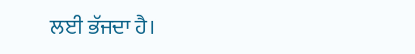ਲਈ ਭੱਜਦਾ ਹੈ।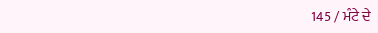145 / ਮੰਟੇ ਦੇ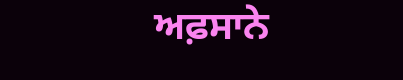ਅਫ਼ਸਾਨੇ